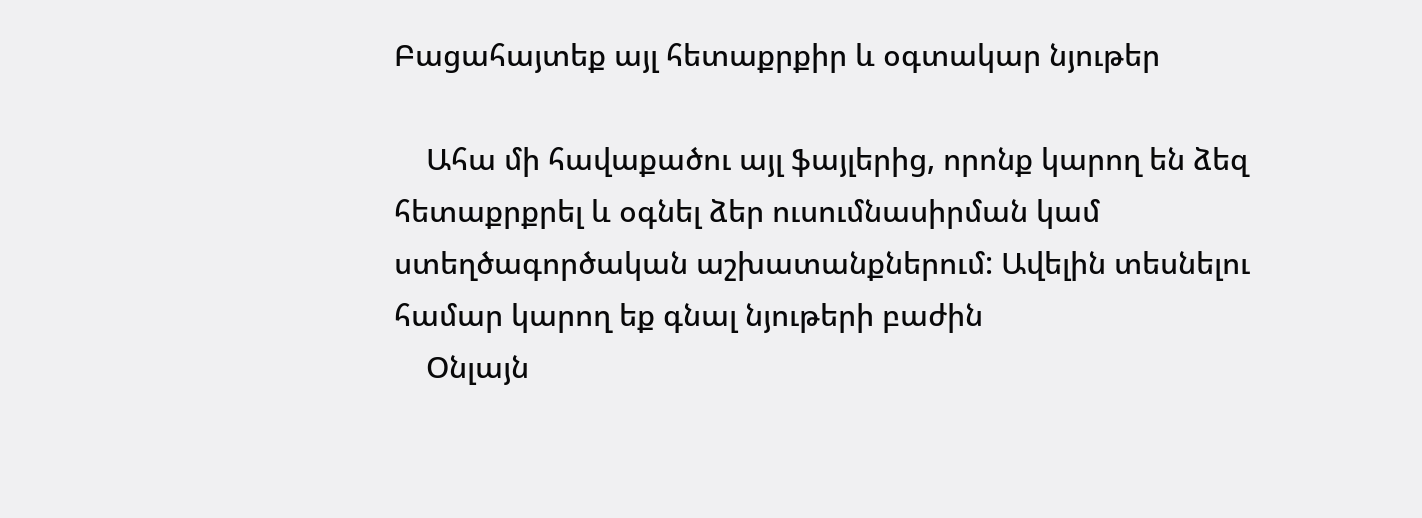Բացահայտեք այլ հետաքրքիր և օգտակար նյութեր

    Ահա մի հավաքածու այլ ֆայլերից, որոնք կարող են ձեզ հետաքրքրել և օգնել ձեր ուսումնասիրման կամ ստեղծագործական աշխատանքներում: Ավելին տեսնելու համար կարող եք գնալ նյութերի բաժին
    Օնլայն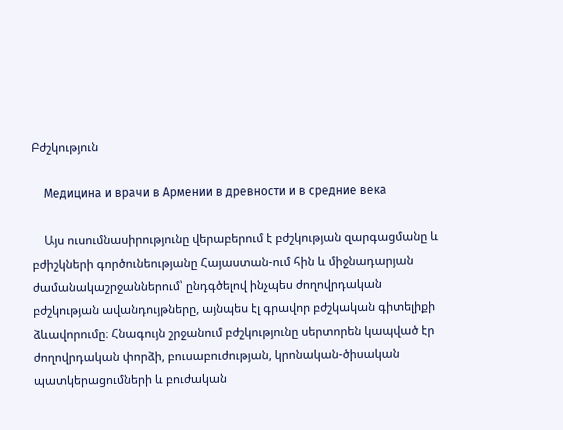Բժշկություն

    Медицина и врачи в Армении в древности и в средние века

    Այս ուսումնասիրությունը վերաբերում է բժշկության զարգացմանը և բժիշկների գործունեությանը Հայաստան-ում հին և միջնադարյան ժամանակաշրջաններում՝ ընդգծելով ինչպես ժողովրդական բժշկության ավանդույթները, այնպես էլ գրավոր բժշկական գիտելիքի ձևավորումը։ Հնագույն շրջանում բժշկությունը սերտորեն կապված էր ժողովրդական փորձի, բուսաբուժության, կրոնական-ծիսական պատկերացումների և բուժական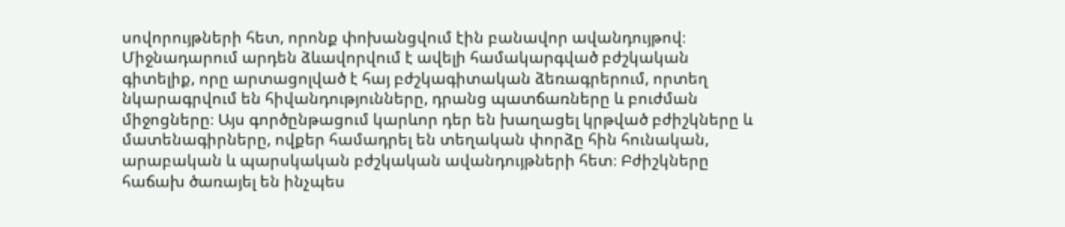սովորույթների հետ, որոնք փոխանցվում էին բանավոր ավանդույթով։ Միջնադարում արդեն ձևավորվում է ավելի համակարգված բժշկական գիտելիք, որը արտացոլված է հայ բժշկագիտական ձեռագրերում, որտեղ նկարագրվում են հիվանդությունները, դրանց պատճառները և բուժման միջոցները։ Այս գործընթացում կարևոր դեր են խաղացել կրթված բժիշկները և մատենագիրները, ովքեր համադրել են տեղական փորձը հին հունական, արաբական և պարսկական բժշկական ավանդույթների հետ։ Բժիշկները հաճախ ծառայել են ինչպես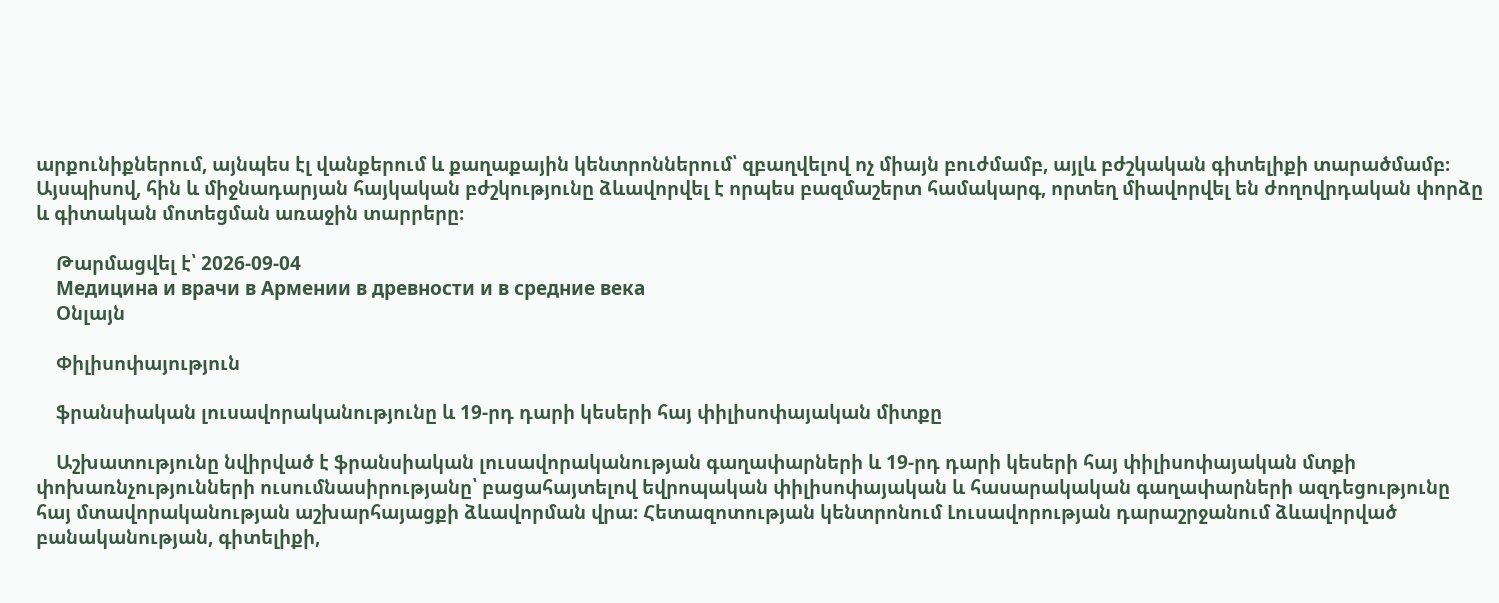արքունիքներում, այնպես էլ վանքերում և քաղաքային կենտրոններում՝ զբաղվելով ոչ միայն բուժմամբ, այլև բժշկական գիտելիքի տարածմամբ։ Այսպիսով, հին և միջնադարյան հայկական բժշկությունը ձևավորվել է որպես բազմաշերտ համակարգ, որտեղ միավորվել են ժողովրդական փորձը և գիտական մոտեցման առաջին տարրերը։

    Թարմացվել է՝ 2026-09-04
    Медицина и врачи в Армении в древности и в средние века
    Օնլայն

    Փիլիսոփայություն

    ֆրանսիական լուսավորականությունը և 19-րդ դարի կեսերի հայ փիլիսոփայական միտքը

    Աշխատությունը նվիրված է ֆրանսիական լուսավորականության գաղափարների և 19-րդ դարի կեսերի հայ փիլիսոփայական մտքի փոխառնչությունների ուսումնասիրությանը՝ բացահայտելով եվրոպական փիլիսոփայական և հասարակական գաղափարների ազդեցությունը հայ մտավորականության աշխարհայացքի ձևավորման վրա։ Հետազոտության կենտրոնում Լուսավորության դարաշրջանում ձևավորված բանականության, գիտելիքի,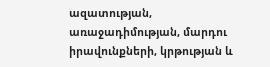ազատության, առաջադիմության, մարդու իրավունքների, կրթության և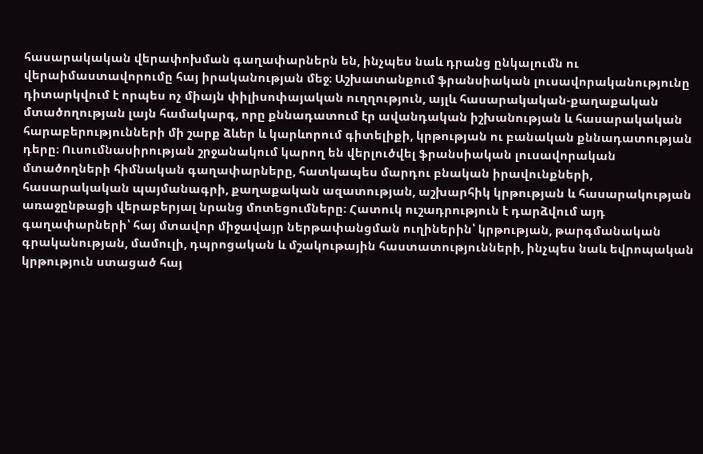հասարակական վերափոխման գաղափարներն են, ինչպես նաև դրանց ընկալումն ու վերաիմաստավորումը հայ իրականության մեջ։ Աշխատանքում ֆրանսիական լուսավորականությունը դիտարկվում է որպես ոչ միայն փիլիսոփայական ուղղություն, այլև հասարակական-քաղաքական մտածողության լայն համակարգ, որը քննադատում էր ավանդական իշխանության և հասարակական հարաբերությունների մի շարք ձևեր և կարևորում գիտելիքի, կրթության ու բանական քննադատության դերը։ Ուսումնասիրության շրջանակում կարող են վերլուծվել ֆրանսիական լուսավորական մտածողների հիմնական գաղափարները, հատկապես մարդու բնական իրավունքների, հասարակական պայմանագրի, քաղաքական ազատության, աշխարհիկ կրթության և հասարակության առաջընթացի վերաբերյալ նրանց մոտեցումները։ Հատուկ ուշադրություն է դարձվում այդ գաղափարների՝ հայ մտավոր միջավայր ներթափանցման ուղիներին՝ կրթության, թարգմանական գրականության, մամուլի, դպրոցական և մշակութային հաստատությունների, ինչպես նաև եվրոպական կրթություն ստացած հայ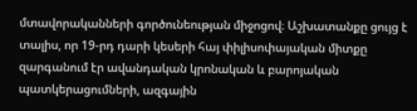մտավորականների գործունեության միջոցով։ Աշխատանքը ցույց է տալիս, որ 19-րդ դարի կեսերի հայ փիլիսոփայական միտքը զարգանում էր ավանդական կրոնական և բարոյական պատկերացումների, ազգային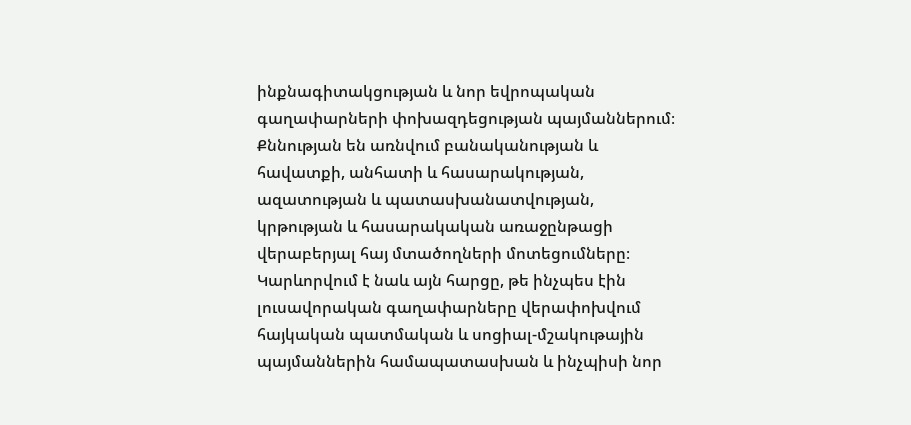ինքնագիտակցության և նոր եվրոպական գաղափարների փոխազդեցության պայմաններում։ Քննության են առնվում բանականության և հավատքի, անհատի և հասարակության, ազատության և պատասխանատվության, կրթության և հասարակական առաջընթացի վերաբերյալ հայ մտածողների մոտեցումները։ Կարևորվում է նաև այն հարցը, թե ինչպես էին լուսավորական գաղափարները վերափոխվում հայկական պատմական և սոցիալ-մշակութային պայմաններին համապատասխան և ինչպիսի նոր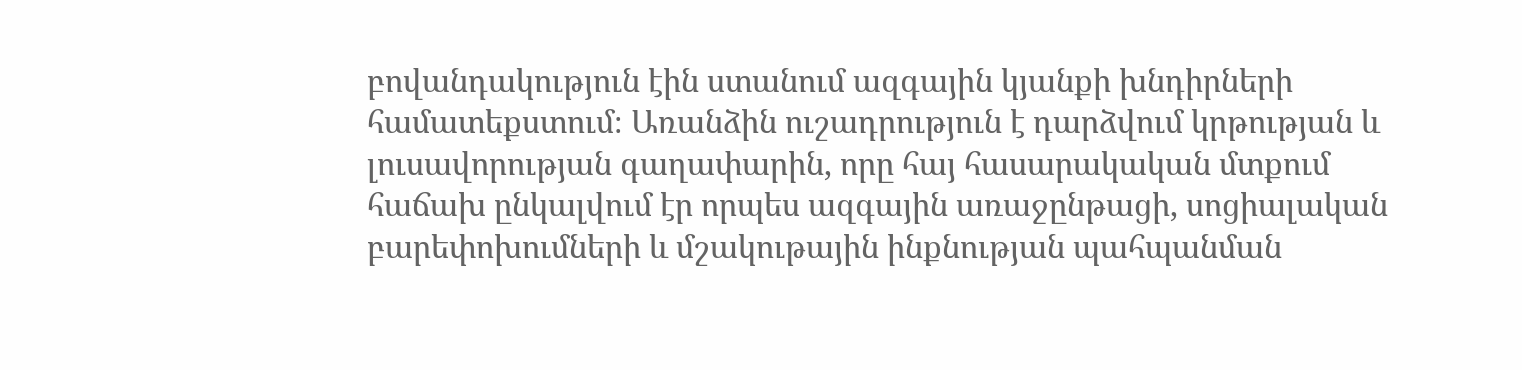բովանդակություն էին ստանում ազգային կյանքի խնդիրների համատեքստում։ Առանձին ուշադրություն է դարձվում կրթության և լուսավորության գաղափարին, որը հայ հասարակական մտքում հաճախ ընկալվում էր որպես ազգային առաջընթացի, սոցիալական բարեփոխումների և մշակութային ինքնության պահպանման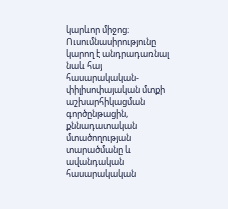կարևոր միջոց։ Ուսումնասիրությունը կարող է անդրադառնալ նաև հայ հասարակական-փիլիսոփայական մտքի աշխարհիկացման գործընթացին, քննադատական մտածողության տարածմանը և ավանդական հասարակական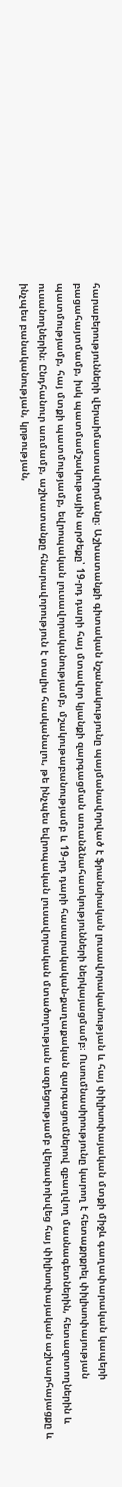հարաբերությունների վերաիմաստավորմանը։ Աշխատանքի գիտական նշանակությունը պայմանավորված է ֆրանսիական լուսավորականության և հայ փիլիսոփայական մտքի միջև գաղափարական կապերի բացահայտմամբ, իսկ պատմամշակութային արժեքը՝ 19-րդ դարի հայ մտավոր կյանքի զարգացման առանձնահատկությունների ներկայացմամբ։ Ուսումնասիրությունը կարող է հետաքրքրել փիլիսոփայության պատմությամբ, հայ մտքի պատմությամբ, եվրոպական լուսավորականությամբ, մշակութաբանությամբ և 19-րդ դարի հասարակական-քաղաքական զարգացումներով զբաղվող մասնագետներին, հետազոտողներին և ուսանողներին։ Ընդհանուր առմամբ, աշխատանքը հնարավորություն է տալիս հասկանալու, թե ինչպես եվրոպական լուսավորական մտածողության ազդեցությամբ վերափոխվեց հայ փիլիսոփայական աշխարհայացքը և ինչպես բանականության, կրթության,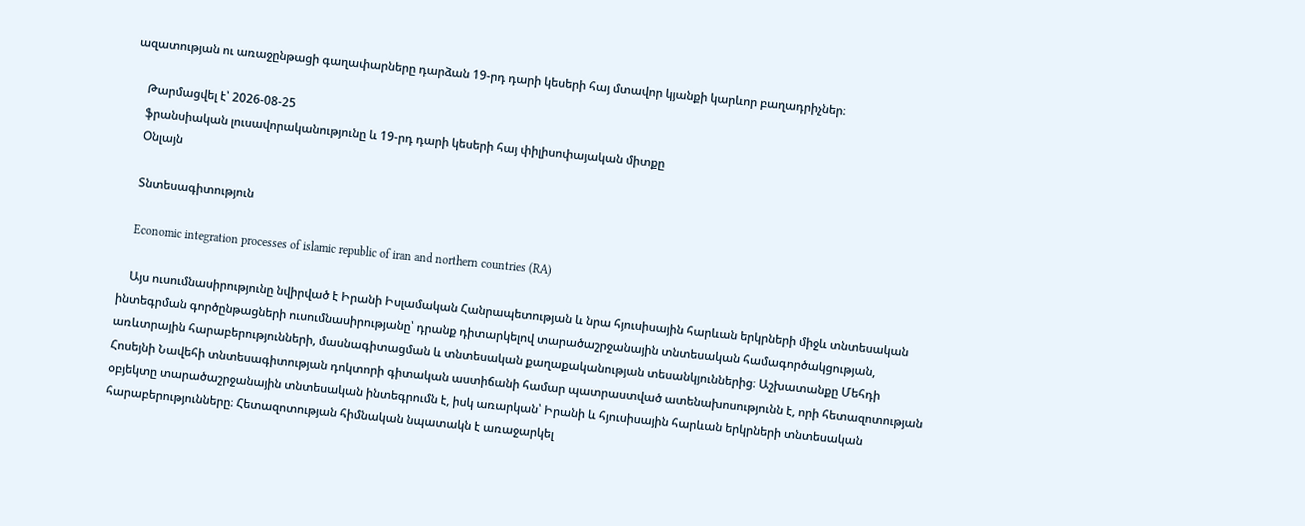ազատության ու առաջընթացի գաղափարները դարձան 19-րդ դարի կեսերի հայ մտավոր կյանքի կարևոր բաղադրիչներ։

    Թարմացվել է՝ 2026-08-25
    ֆրանսիական լուսավորականությունը և 19-րդ դարի կեսերի հայ փիլիսոփայական միտքը
    Օնլայն

    Տնտեսագիտություն

    Economic integration processes of islamic republic of iran and northern countries (RA)

    Այս ուսումնասիրությունը նվիրված է Իրանի Իսլամական Հանրապետության և նրա հյուսիսային հարևան երկրների միջև տնտեսական ինտեգրման գործընթացների ուսումնասիրությանը՝ դրանք դիտարկելով տարածաշրջանային տնտեսական համագործակցության, առևտրային հարաբերությունների, մասնագիտացման և տնտեսական քաղաքականության տեսանկյուններից։ Աշխատանքը Մեհդի Հոսեյնի Նավեհի տնտեսագիտության դոկտորի գիտական աստիճանի համար պատրաստված ատենախոսությունն է, որի հետազոտության օբյեկտը տարածաշրջանային տնտեսական ինտեգրումն է, իսկ առարկան՝ Իրանի և հյուսիսային հարևան երկրների տնտեսական հարաբերությունները։ Հետազոտության հիմնական նպատակն է առաջարկել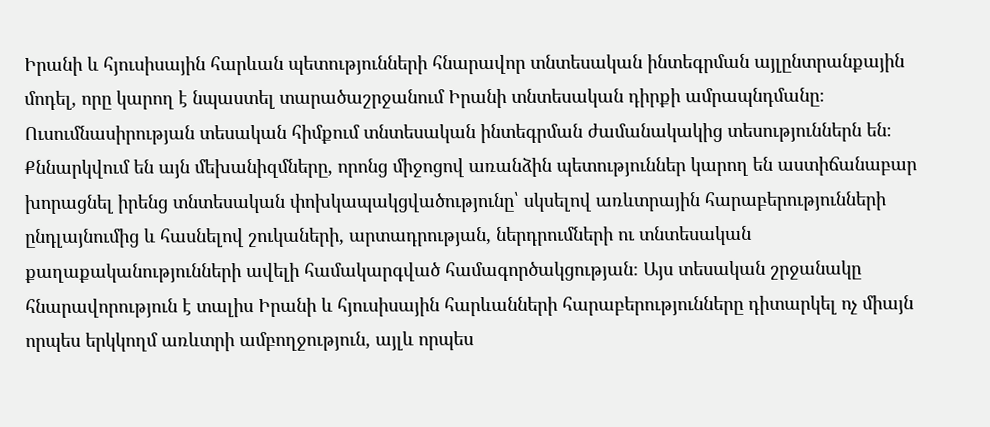Իրանի և հյուսիսային հարևան պետությունների հնարավոր տնտեսական ինտեգրման այլընտրանքային մոդել, որը կարող է նպաստել տարածաշրջանում Իրանի տնտեսական դիրքի ամրապնդմանը։ Ուսումնասիրության տեսական հիմքում տնտեսական ինտեգրման ժամանակակից տեսություններն են։ Քննարկվում են այն մեխանիզմները, որոնց միջոցով առանձին պետություններ կարող են աստիճանաբար խորացնել իրենց տնտեսական փոխկապակցվածությունը՝ սկսելով առևտրային հարաբերությունների ընդլայնումից և հասնելով շուկաների, արտադրության, ներդրումների ու տնտեսական քաղաքականությունների ավելի համակարգված համագործակցության։ Այս տեսական շրջանակը հնարավորություն է տալիս Իրանի և հյուսիսային հարևանների հարաբերությունները դիտարկել ոչ միայն որպես երկկողմ առևտրի ամբողջություն, այլև որպես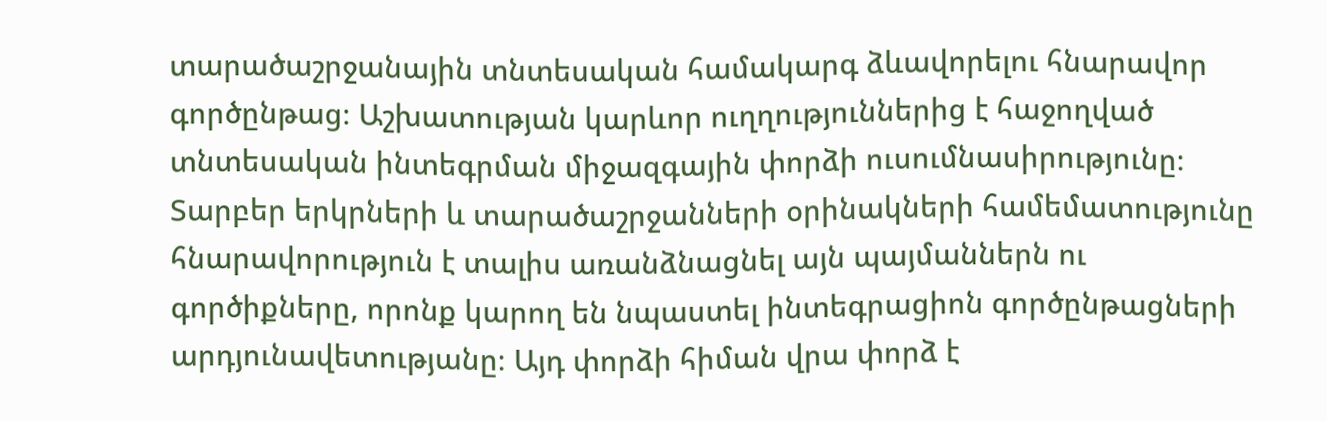տարածաշրջանային տնտեսական համակարգ ձևավորելու հնարավոր գործընթաց։ Աշխատության կարևոր ուղղություններից է հաջողված տնտեսական ինտեգրման միջազգային փորձի ուսումնասիրությունը։ Տարբեր երկրների և տարածաշրջանների օրինակների համեմատությունը հնարավորություն է տալիս առանձնացնել այն պայմաններն ու գործիքները, որոնք կարող են նպաստել ինտեգրացիոն գործընթացների արդյունավետությանը։ Այդ փորձի հիման վրա փորձ է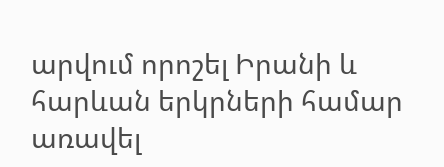արվում որոշել Իրանի և հարևան երկրների համար առավել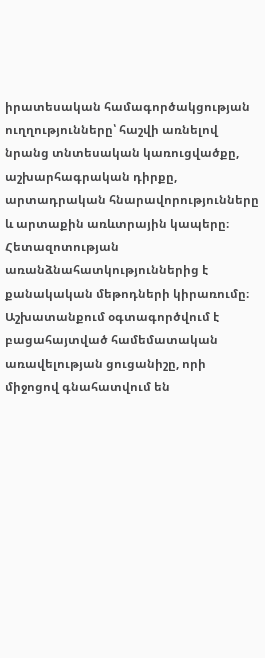իրատեսական համագործակցության ուղղությունները՝ հաշվի առնելով նրանց տնտեսական կառուցվածքը, աշխարհագրական դիրքը, արտադրական հնարավորությունները և արտաքին առևտրային կապերը։ Հետազոտության առանձնահատկություններից է քանակական մեթոդների կիրառումը։ Աշխատանքում օգտագործվում է բացահայտված համեմատական առավելության ցուցանիշը, որի միջոցով գնահատվում են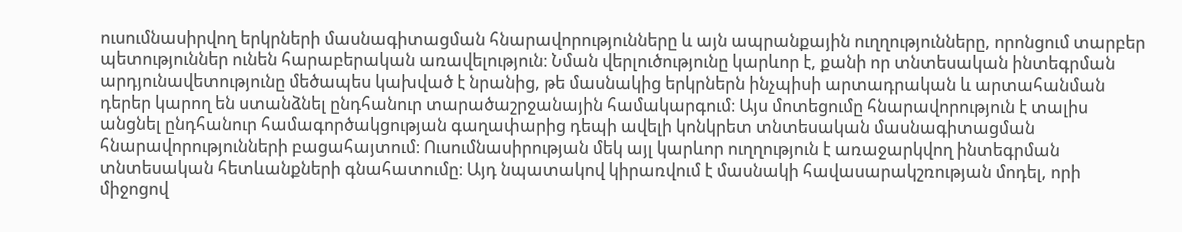ուսումնասիրվող երկրների մասնագիտացման հնարավորությունները և այն ապրանքային ուղղությունները, որոնցում տարբեր պետություններ ունեն հարաբերական առավելություն։ Նման վերլուծությունը կարևոր է, քանի որ տնտեսական ինտեգրման արդյունավետությունը մեծապես կախված է նրանից, թե մասնակից երկրներն ինչպիսի արտադրական և արտահանման դերեր կարող են ստանձնել ընդհանուր տարածաշրջանային համակարգում։ Այս մոտեցումը հնարավորություն է տալիս անցնել ընդհանուր համագործակցության գաղափարից դեպի ավելի կոնկրետ տնտեսական մասնագիտացման հնարավորությունների բացահայտում։ Ուսումնասիրության մեկ այլ կարևոր ուղղություն է առաջարկվող ինտեգրման տնտեսական հետևանքների գնահատումը։ Այդ նպատակով կիրառվում է մասնակի հավասարակշռության մոդել, որի միջոցով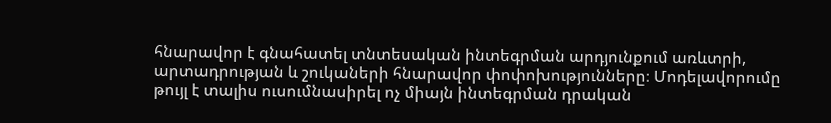հնարավոր է գնահատել տնտեսական ինտեգրման արդյունքում առևտրի, արտադրության և շուկաների հնարավոր փոփոխությունները։ Մոդելավորումը թույլ է տալիս ուսումնասիրել ոչ միայն ինտեգրման դրական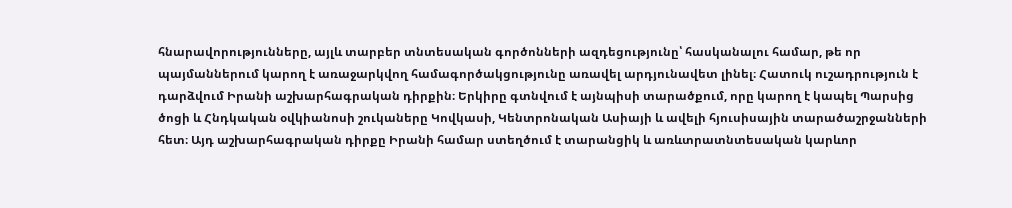հնարավորությունները, այլև տարբեր տնտեսական գործոնների ազդեցությունը՝ հասկանալու համար, թե որ պայմաններում կարող է առաջարկվող համագործակցությունը առավել արդյունավետ լինել։ Հատուկ ուշադրություն է դարձվում Իրանի աշխարհագրական դիրքին։ Երկիրը գտնվում է այնպիսի տարածքում, որը կարող է կապել Պարսից ծոցի և Հնդկական օվկիանոսի շուկաները Կովկասի, Կենտրոնական Ասիայի և ավելի հյուսիսային տարածաշրջանների հետ։ Այդ աշխարհագրական դիրքը Իրանի համար ստեղծում է տարանցիկ և առևտրատնտեսական կարևոր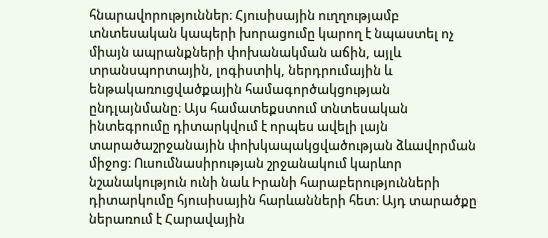հնարավորություններ։ Հյուսիսային ուղղությամբ տնտեսական կապերի խորացումը կարող է նպաստել ոչ միայն ապրանքների փոխանակման աճին, այլև տրանսպորտային, լոգիստիկ, ներդրումային և ենթակառուցվածքային համագործակցության ընդլայնմանը։ Այս համատեքստում տնտեսական ինտեգրումը դիտարկվում է որպես ավելի լայն տարածաշրջանային փոխկապակցվածության ձևավորման միջոց։ Ուսումնասիրության շրջանակում կարևոր նշանակություն ունի նաև Իրանի հարաբերությունների դիտարկումը հյուսիսային հարևանների հետ։ Այդ տարածքը ներառում է Հարավային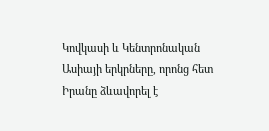Կովկասի և Կենտրոնական Ասիայի երկրները, որոնց հետ Իրանը ձևավորել է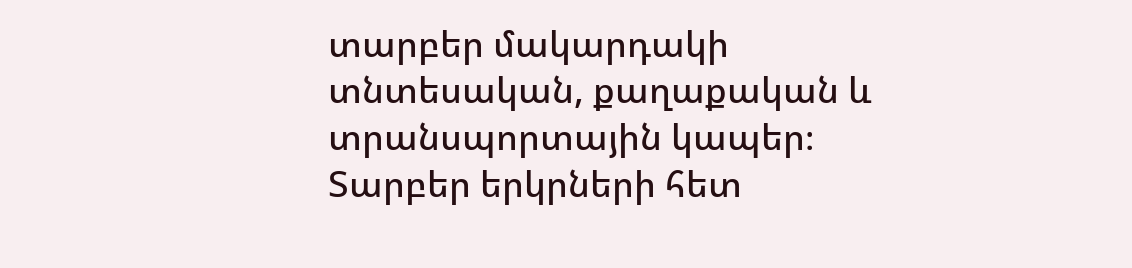տարբեր մակարդակի տնտեսական, քաղաքական և տրանսպորտային կապեր։ Տարբեր երկրների հետ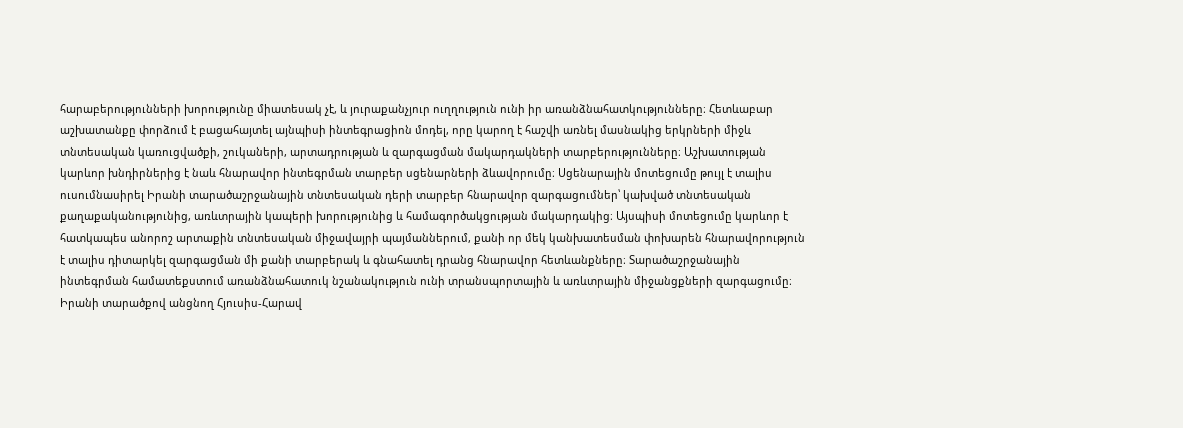հարաբերությունների խորությունը միատեսակ չէ, և յուրաքանչյուր ուղղություն ունի իր առանձնահատկությունները։ Հետևաբար աշխատանքը փորձում է բացահայտել այնպիսի ինտեգրացիոն մոդել, որը կարող է հաշվի առնել մասնակից երկրների միջև տնտեսական կառուցվածքի, շուկաների, արտադրության և զարգացման մակարդակների տարբերությունները։ Աշխատության կարևոր խնդիրներից է նաև հնարավոր ինտեգրման տարբեր սցենարների ձևավորումը։ Սցենարային մոտեցումը թույլ է տալիս ուսումնասիրել Իրանի տարածաշրջանային տնտեսական դերի տարբեր հնարավոր զարգացումներ՝ կախված տնտեսական քաղաքականությունից, առևտրային կապերի խորությունից և համագործակցության մակարդակից։ Այսպիսի մոտեցումը կարևոր է հատկապես անորոշ արտաքին տնտեսական միջավայրի պայմաններում, քանի որ մեկ կանխատեսման փոխարեն հնարավորություն է տալիս դիտարկել զարգացման մի քանի տարբերակ և գնահատել դրանց հնարավոր հետևանքները։ Տարածաշրջանային ինտեգրման համատեքստում առանձնահատուկ նշանակություն ունի տրանսպորտային և առևտրային միջանցքների զարգացումը։ Իրանի տարածքով անցնող Հյուսիս-Հարավ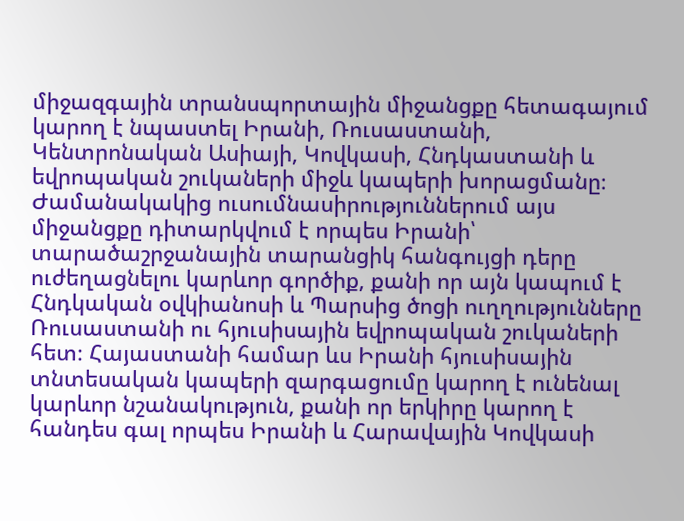միջազգային տրանսպորտային միջանցքը հետագայում կարող է նպաստել Իրանի, Ռուսաստանի, Կենտրոնական Ասիայի, Կովկասի, Հնդկաստանի և եվրոպական շուկաների միջև կապերի խորացմանը։ Ժամանակակից ուսումնասիրություններում այս միջանցքը դիտարկվում է որպես Իրանի՝ տարածաշրջանային տարանցիկ հանգույցի դերը ուժեղացնելու կարևոր գործիք, քանի որ այն կապում է Հնդկական օվկիանոսի և Պարսից ծոցի ուղղությունները Ռուսաստանի ու հյուսիսային եվրոպական շուկաների հետ։ Հայաստանի համար ևս Իրանի հյուսիսային տնտեսական կապերի զարգացումը կարող է ունենալ կարևոր նշանակություն, քանի որ երկիրը կարող է հանդես գալ որպես Իրանի և Հարավային Կովկասի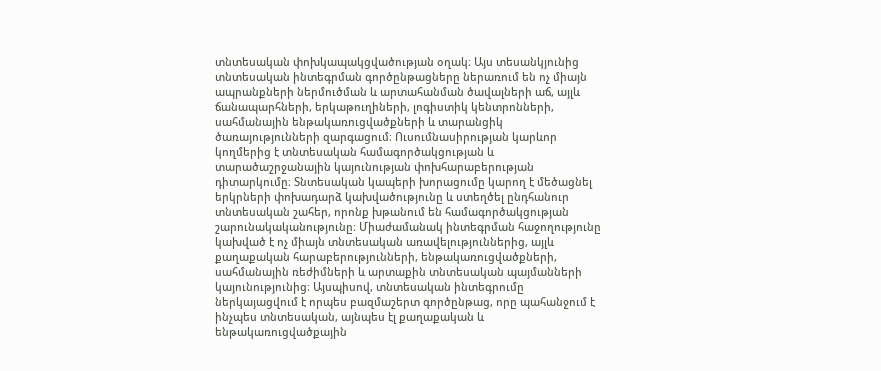տնտեսական փոխկապակցվածության օղակ։ Այս տեսանկյունից տնտեսական ինտեգրման գործընթացները ներառում են ոչ միայն ապրանքների ներմուծման և արտահանման ծավալների աճ, այլև ճանապարհների, երկաթուղիների, լոգիստիկ կենտրոնների, սահմանային ենթակառուցվածքների և տարանցիկ ծառայությունների զարգացում։ Ուսումնասիրության կարևոր կողմերից է տնտեսական համագործակցության և տարածաշրջանային կայունության փոխհարաբերության դիտարկումը։ Տնտեսական կապերի խորացումը կարող է մեծացնել երկրների փոխադարձ կախվածությունը և ստեղծել ընդհանուր տնտեսական շահեր, որոնք խթանում են համագործակցության շարունակականությունը։ Միաժամանակ ինտեգրման հաջողությունը կախված է ոչ միայն տնտեսական առավելություններից, այլև քաղաքական հարաբերությունների, ենթակառուցվածքների, սահմանային ռեժիմների և արտաքին տնտեսական պայմանների կայունությունից։ Այսպիսով, տնտեսական ինտեգրումը ներկայացվում է որպես բազմաշերտ գործընթաց, որը պահանջում է ինչպես տնտեսական, այնպես էլ քաղաքական և ենթակառուցվածքային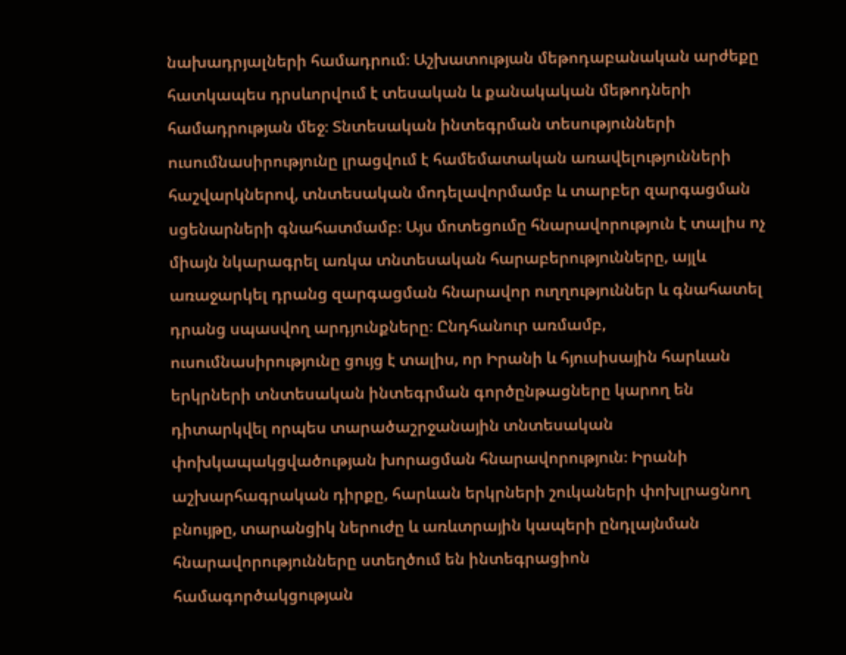նախադրյալների համադրում։ Աշխատության մեթոդաբանական արժեքը հատկապես դրսևորվում է տեսական և քանակական մեթոդների համադրության մեջ։ Տնտեսական ինտեգրման տեսությունների ուսումնասիրությունը լրացվում է համեմատական առավելությունների հաշվարկներով, տնտեսական մոդելավորմամբ և տարբեր զարգացման սցենարների գնահատմամբ։ Այս մոտեցումը հնարավորություն է տալիս ոչ միայն նկարագրել առկա տնտեսական հարաբերությունները, այլև առաջարկել դրանց զարգացման հնարավոր ուղղություններ և գնահատել դրանց սպասվող արդյունքները։ Ընդհանուր առմամբ, ուսումնասիրությունը ցույց է տալիս, որ Իրանի և հյուսիսային հարևան երկրների տնտեսական ինտեգրման գործընթացները կարող են դիտարկվել որպես տարածաշրջանային տնտեսական փոխկապակցվածության խորացման հնարավորություն։ Իրանի աշխարհագրական դիրքը, հարևան երկրների շուկաների փոխլրացնող բնույթը, տարանցիկ ներուժը և առևտրային կապերի ընդլայնման հնարավորությունները ստեղծում են ինտեգրացիոն համագործակցության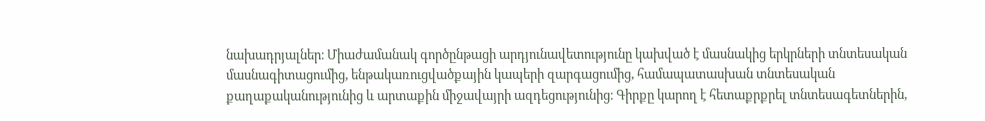նախադրյալներ։ Միաժամանակ գործընթացի արդյունավետությունը կախված է մասնակից երկրների տնտեսական մասնագիտացումից, ենթակառուցվածքային կապերի զարգացումից, համապատասխան տնտեսական քաղաքականությունից և արտաքին միջավայրի ազդեցությունից։ Գիրքը կարող է հետաքրքրել տնտեսագետներին,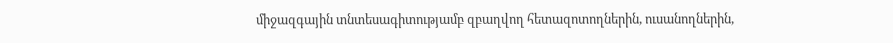միջազգային տնտեսագիտությամբ զբաղվող հետազոտողներին, ուսանողներին,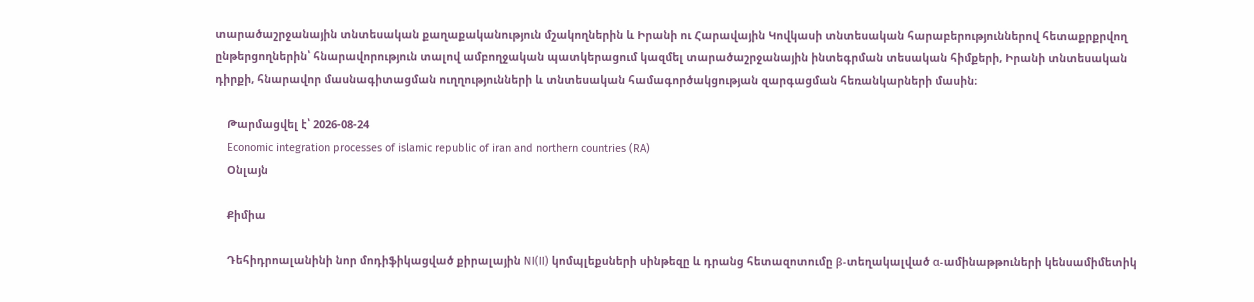տարածաշրջանային տնտեսական քաղաքականություն մշակողներին և Իրանի ու Հարավային Կովկասի տնտեսական հարաբերություններով հետաքրքրվող ընթերցողներին՝ հնարավորություն տալով ամբողջական պատկերացում կազմել տարածաշրջանային ինտեգրման տեսական հիմքերի, Իրանի տնտեսական դիրքի, հնարավոր մասնագիտացման ուղղությունների և տնտեսական համագործակցության զարգացման հեռանկարների մասին։

    Թարմացվել է՝ 2026-08-24
    Economic integration processes of islamic republic of iran and northern countries (RA)
    Օնլայն

    Քիմիա

    Դեհիդրոալանինի նոր մոդիֆիկացված քիրալային NI(II) կոմպլեքսների սինթեզը և դրանց հետազոտումը β-տեղակալված α-ամինաթթուների կենսամիմետիկ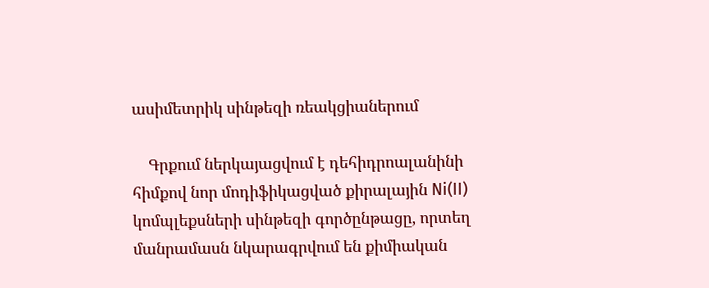ասիմետրիկ սինթեզի ռեակցիաներում

    Գրքում ներկայացվում է դեհիդրոալանինի հիմքով նոր մոդիֆիկացված քիրալային Ni(II) կոմպլեքսների սինթեզի գործընթացը, որտեղ մանրամասն նկարագրվում են քիմիական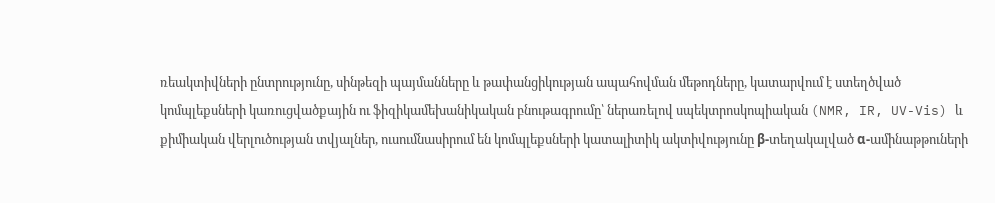ռեակտիվների ընտրությունը, սինթեզի պայմանները և թափանցիկության ապահովման մեթոդները, կատարվում է ստեղծված կոմպլեքսների կառուցվածքային ու ֆիզիկամեխանիկական բնութագրումը՝ ներառելով սպեկտրոսկոպիական (NMR, IR, UV-Vis) և քիմիական վերլուծության տվյալներ, ուսումնասիրում են կոմպլեքսների կատալիտիկ ակտիվությունը β-տեղակալված α-ամինաթթուների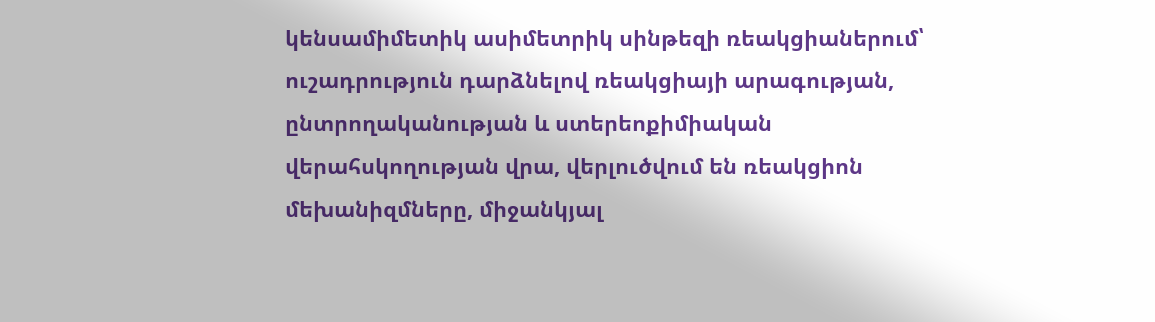կենսամիմետիկ ասիմետրիկ սինթեզի ռեակցիաներում՝ ուշադրություն դարձնելով ռեակցիայի արագության, ընտրողականության և ստերեոքիմիական վերահսկողության վրա, վերլուծվում են ռեակցիոն մեխանիզմները, միջանկյալ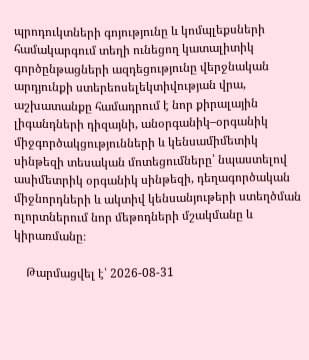պրոդուկտների գոյությունը և կոմպլեքսների համակարգում տեղի ունեցող կատալիտիկ գործընթացների ազդեցությունը վերջնական արդյունքի ստերեոսելեկտիվության վրա, աշխատանքը համադրում է նոր քիրալային լիգանդների դիզայնի, անօրգանիկ–օրգանիկ միջգործակցությունների և կենսամիմետիկ սինթեզի տեսական մոտեցումները՝ նպաստելով ասիմետրիկ օրգանիկ սինթեզի, դեղագործական միջնորդների և ակտիվ կենսանյութերի ստեղծման ոլորտներում նոր մեթոդների մշակմանը և կիրառմանը։

    Թարմացվել է՝ 2026-08-31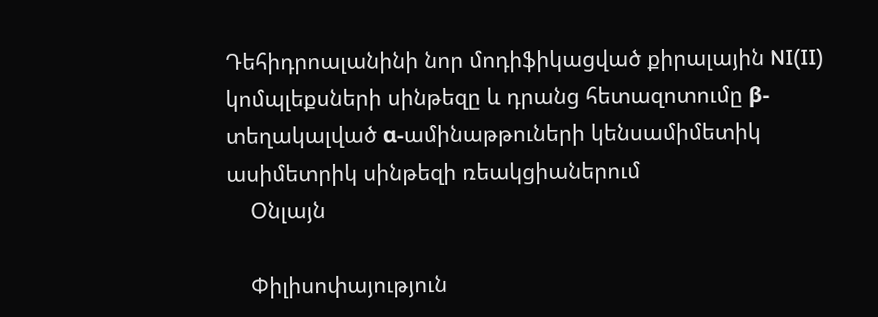Դեհիդրոալանինի նոր մոդիֆիկացված քիրալային NI(II) կոմպլեքսների սինթեզը և դրանց հետազոտումը β-տեղակալված α-ամինաթթուների կենսամիմետիկ ասիմետրիկ սինթեզի ռեակցիաներում
    Օնլայն

    Փիլիսոփայություն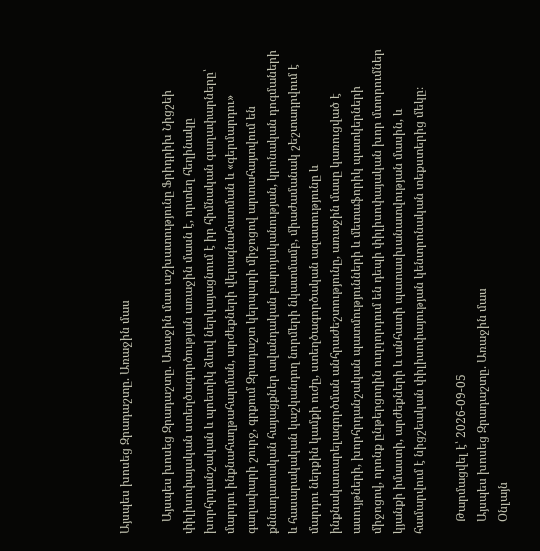Այսպես խոսեց Զրադաշտը. Առաջին մաս

    Այսպես խոսեց Զրադաշտը. Առաջին մաս աշխատությունը Ֆրիդրիխ Նիցշեի փիլիսոփայական ստեղծագործության առաջին մասն է, որտեղ հեղինակը խորհրդանշական և պոետիկ ձևով ներկայացնում է իր հիմնական գաղափարները՝ մարդու ինքնահաղթահարման, արժեքների վերագնահատման և «գերմարդու» գաղափարի շուրջ, գրքում Զրադաշտ կերպարի միջոցով արտահայտվում են քննադատական հայացքներ ավանդական բարոյականության, կրոնական դոգմաների և հասարակական կաշկանդող նորմերի նկատմամբ, միաժամանակ շեշտադրվում է մարդու ներքին կամքի ուժը, ստեղծագործական ազատությունը և ինքնակատարելագործման անհրաժեշտությունը, առաջին մասը կառուցված է ասույթների, խորհրդանշական պատմությունների և մետաֆորիկ պատկերների միջոցով, որոնք ընթերցողին ուղղորդում են դեպի փիլիսոփայական խոր մտորումներ կյանքի իմաստի, արժեքների և անհատի պատասխանատվության մասին, և համարվում է նիցշեական փիլիսոփայության կենտրոնական տեքստերից մեկը։

    Թարմացվել է՝ 2026-09-05
    Այսպես խոսեց Զրադաշտը. Առաջին մաս
    Օնլայն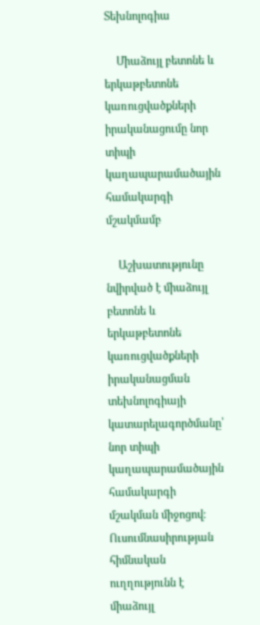Տեխնոլոգիա

    Միաձույլ բետոնե և երկաթբետոնե կառուցվածքների իրականացումը նոր տիպի կաղապարամածային համակարգի մշակմամբ

    Աշխատությունը նվիրված է միաձույլ բետոնե և երկաթբետոնե կառուցվածքների իրականացման տեխնոլոգիայի կատարելագործմանը՝ նոր տիպի կաղապարամածային համակարգի մշակման միջոցով։ Ուսումնասիրության հիմնական ուղղությունն է միաձույլ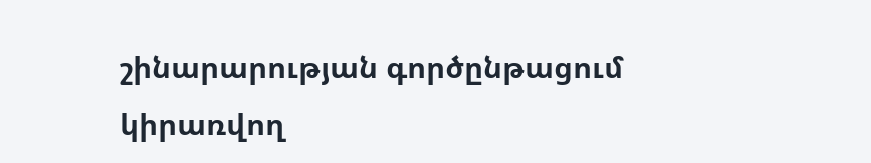շինարարության գործընթացում կիրառվող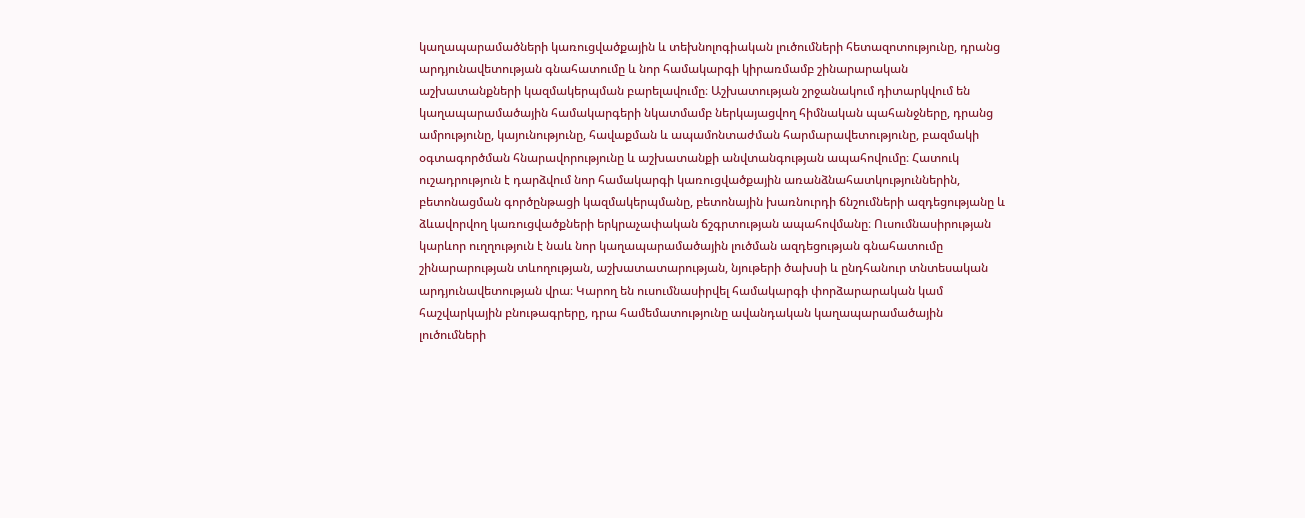կաղապարամածների կառուցվածքային և տեխնոլոգիական լուծումների հետազոտությունը, դրանց արդյունավետության գնահատումը և նոր համակարգի կիրառմամբ շինարարական աշխատանքների կազմակերպման բարելավումը։ Աշխատության շրջանակում դիտարկվում են կաղապարամածային համակարգերի նկատմամբ ներկայացվող հիմնական պահանջները, դրանց ամրությունը, կայունությունը, հավաքման և ապամոնտաժման հարմարավետությունը, բազմակի օգտագործման հնարավորությունը և աշխատանքի անվտանգության ապահովումը։ Հատուկ ուշադրություն է դարձվում նոր համակարգի կառուցվածքային առանձնահատկություններին, բետոնացման գործընթացի կազմակերպմանը, բետոնային խառնուրդի ճնշումների ազդեցությանը և ձևավորվող կառուցվածքների երկրաչափական ճշգրտության ապահովմանը։ Ուսումնասիրության կարևոր ուղղություն է նաև նոր կաղապարամածային լուծման ազդեցության գնահատումը շինարարության տևողության, աշխատատարության, նյութերի ծախսի և ընդհանուր տնտեսական արդյունավետության վրա։ Կարող են ուսումնասիրվել համակարգի փորձարարական կամ հաշվարկային բնութագրերը, դրա համեմատությունը ավանդական կաղապարամածային լուծումների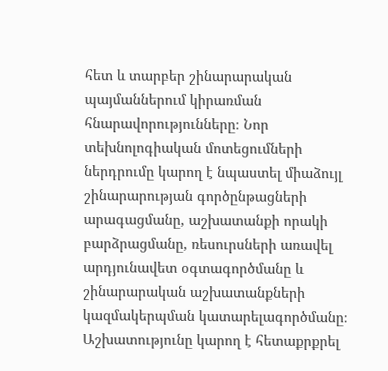հետ և տարբեր շինարարական պայմաններում կիրառման հնարավորությունները։ Նոր տեխնոլոգիական մոտեցումների ներդրումը կարող է նպաստել միաձույլ շինարարության գործընթացների արագացմանը, աշխատանքի որակի բարձրացմանը, ռեսուրսների առավել արդյունավետ օգտագործմանը և շինարարական աշխատանքների կազմակերպման կատարելագործմանը։ Աշխատությունը կարող է հետաքրքրել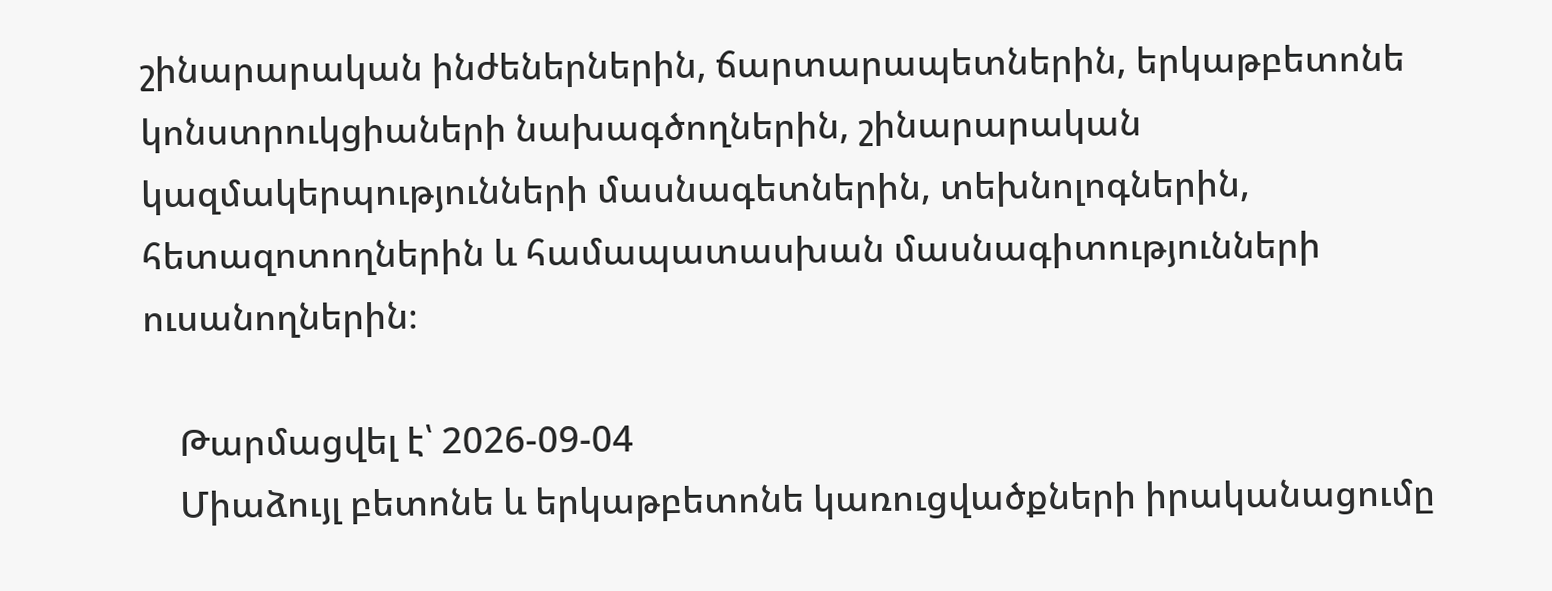շինարարական ինժեներներին, ճարտարապետներին, երկաթբետոնե կոնստրուկցիաների նախագծողներին, շինարարական կազմակերպությունների մասնագետներին, տեխնոլոգներին, հետազոտողներին և համապատասխան մասնագիտությունների ուսանողներին։

    Թարմացվել է՝ 2026-09-04
    Միաձույլ բետոնե և երկաթբետոնե կառուցվածքների իրականացումը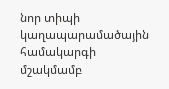նոր տիպի կաղապարամածային համակարգի մշակմամբ